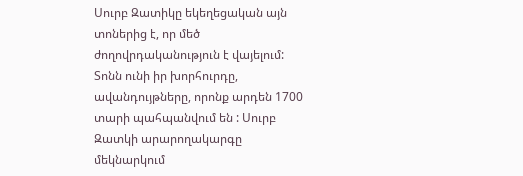Սուրբ Զատիկը եկեղեցական այն տոներից է, որ մեծ ժողովրդականություն է վայելում: Տոնն ունի իր խորհուրդը, ավանդույթները, որոնք արդեն 1700 տարի պահպանվում են : Սուրբ Զատկի արարողակարգը մեկնարկում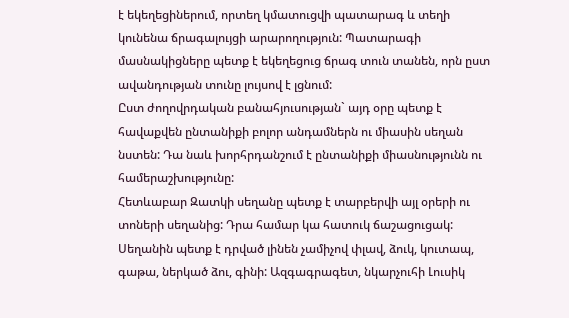է եկեղեցիներում, որտեղ կմատուցվի պատարագ և տեղի կունենա ճրագալույցի արարողություն: Պատարագի մասնակիցները պետք է եկեղեցուց ճրագ տուն տանեն, որն ըստ ավանդության տունը լույսով է լցնում:
Ըստ ժողովրդական բանահյուսության` այդ օրը պետք է հավաքվեն ընտանիքի բոլոր անդամներն ու միասին սեղան նստեն: Դա նաև խորհրդանշում է ընտանիքի միասնությունն ու համերաշխությունը:
Հետևաբար Զատկի սեղանը պետք է տարբերվի այլ օրերի ու տոների սեղանից: Դրա համար կա հատուկ ճաշացուցակ: Սեղանին պետք է դրված լինեն չամիչով փլավ, ձուկ, կուտապ, գաթա, ներկած ձու, գինի: Ազգագրագետ, նկարչուհի Լուսիկ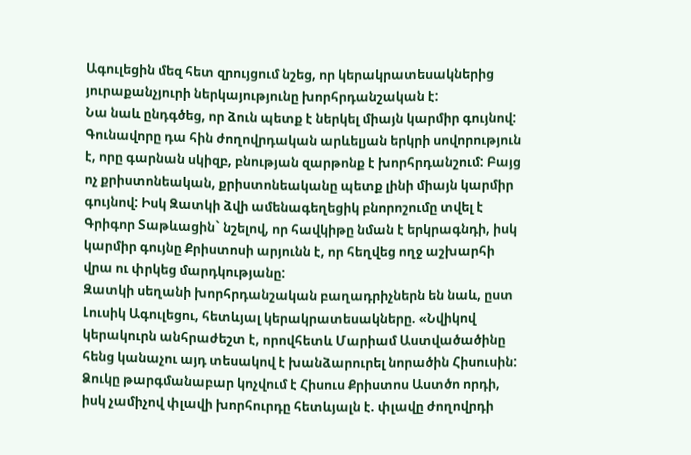Ագուլեցին մեզ հետ զրույցում նշեց, որ կերակրատեսակներից յուրաքանչյուրի ներկայությունը խորհրդանշական է:
Նա նաև ընդգծեց, որ ձուն պետք է ներկել միայն կարմիր գույնով: Գունավորը դա հին ժողովրդական արևելյան երկրի սովորություն է, որը գարնան սկիզբ, բնության զարթոնք է խորհրդանշում: Բայց ոչ քրիստոնեական, քրիստոնեականը պետք լինի միայն կարմիր գույնով: Իսկ Զատկի ձվի ամենագեղեցիկ բնորոշումը տվել է Գրիգոր Տաթևացին` նշելով, որ հավկիթը նման է երկրագնդի, իսկ կարմիր գույնը Քրիստոսի արյունն է, որ հեղվեց ողջ աշխարհի վրա ու փրկեց մարդկությանը:
Զատկի սեղանի խորհրդանշական բաղադրիչներն են նաև, ըստ Լուսիկ Ագուլեցու, հետևյալ կերակրատեսակները. «Նվիկով կերակուրն անհրաժեշտ է, որովհետև Մարիամ Աստվածածինը հենց կանաչու այդ տեսակով է խանձարուրել նորածին Հիսուսին: Ձուկը թարգմանաբար կոչվում է Հիսուս Քրիստոս Աստծո որդի, իսկ չամիչով փլավի խորհուրդը հետևյալն է. փլավը ժողովրդի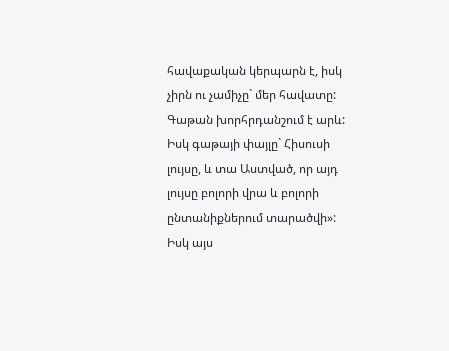հավաքական կերպարն է, իսկ չիրն ու չամիչը` մեր հավատը: Գաթան խորհրդանշում է արև: Իսկ գաթայի փայլը` Հիսուսի լույսը, և տա Աստված, որ այդ լույսը բոլորի վրա և բոլորի ընտանիքներում տարածվի»:
Իսկ այս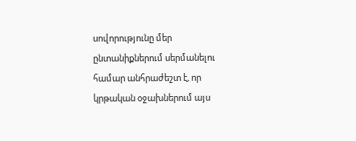սովորությունը մեր ընտանիքներում սերմանելու համար անհրաժեշտ է, որ կրթական օջախներում այս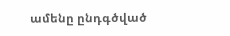ամենը ընդգծված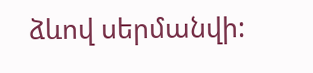ձևով սերմանվի: